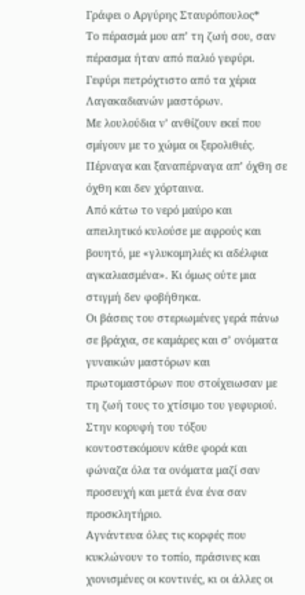Γράφει ο Αργύρης Σταυρόπουλος*
Το πέρασμά μου απ’ τη ζωή σου, σαν πέρασμα ήταν από παλιό γεφύρι. Γεφύρι πετρόχτιστο από τα χέρια Λαγακαδιανών μαστόρων.
Με λουλούδια ν’ ανθίζουν εκεί που σμίγουν με το χώμα οι ξερολιθιές. Πέρναγα και ξαναπέρναγα απ’ όχθη σε όχθη και δεν χόρταινα.
Από κάτω το νερό μαύρο και απειλητικό κυλούσε με αφρούς και βουητό, με «γλυκομηλιές κι αδέλφια αγκαλιασμένα». Κι όμως ούτε μια στιγμή δεν φοβήθηκα.
Οι βάσεις του στεριωμένες γερά πάνω σε βράχια, σε καμάρες και σ’ ονόματα γυναικών μαστόρων και πρωτομαστόρων που στοίχειωσαν με τη ζωή τους το χτίσιμο του γεφυριού.
Στην κορυφή του τόξου κοντοστεκόμουν κάθε φορά και φώναζα όλα τα ονόματα μαζί σαν προσευχή και μετά ένα ένα σαν προσκλητήριο.
Αγνάντευα όλες τις κορφές που κυκλώνουν το τοπίο, πράσινες και χιονισμένες οι κοντινές, κι οι άλλες οι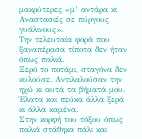μακρύτερες «μ’ αντάρα κι Αναστασιές σε πύργους γυάλινους».
Την τελευταία φορά που ξαναπέρασα τίποτα δεν ήταν όπως παλιά.
Ξερό το ποτάμι, σταγόνα δεν κυλούσε. Αντιλαλούσαν την ηχώ κι αυτά τα βήματά μου. Έλατα και πεύκα άλλα ξερά κι άλλα καμένα.
Στην κορφή του τόξου όπως παλιά στάθηκα πάλι και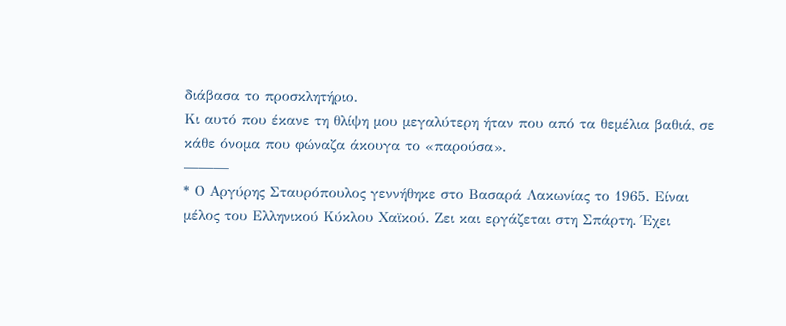διάβασα το προσκλητήριο.
Κι αυτό που έκανε τη θλίψη μου μεγαλύτερη ήταν που από τα θεμέλια βαθιά, σε κάθε όνομα που φώναζα άκουγα το «παρούσα».
———
* Ο Αργύρης Σταυρόπουλος γεννήθηκε στο Βασαρά Λακωνίας το 1965. Είναι μέλος του Ελληνικού Κύκλου Χαϊκού. Ζει και εργάζεται στη Σπάρτη. Έχει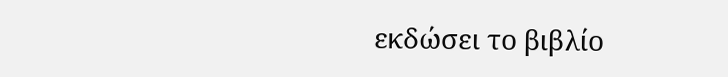εκδώσει το βιβλίο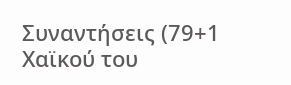Συναντήσεις (79+1 Χαϊκού του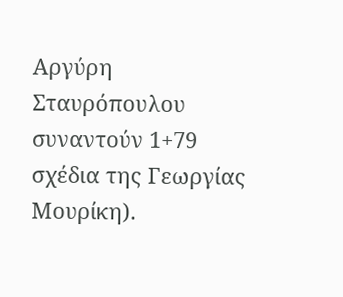Αργύρη Σταυρόπουλου συναντούν 1+79 σχέδια της Γεωργίας Μουρίκη).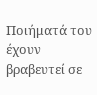Ποιήματά του έχουν βραβευτεί σε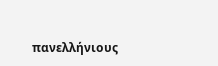πανελλήνιους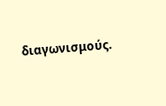διαγωνισμούς.